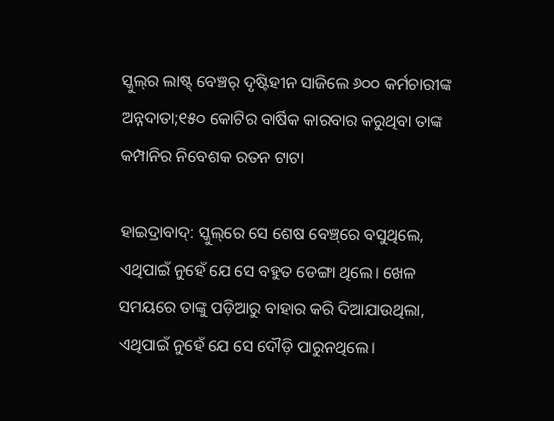ସ୍କୁଲ୍‌ର ଲାଷ୍ଟ୍‍ ବେଞ୍ଚର୍‌ ଦୃଷ୍ଟିହୀନ ସାଜିଲେ ୬୦୦ କର୍ମଚାରୀଙ୍କ ଅନ୍ନଦାତା;୧୫୦ କୋଟିର ବାର୍ଷିକ କାରବାର କରୁଥିବା ତାଙ୍କ କମ୍ପାନିର ନିବେଶକ ରତନ ଟାଟା

ହାଇଦ୍ରାବାଦ୍‌: ସ୍କୁଲ୍‌ରେ ସେ ଶେଷ ବେଞ୍ଚ୍‌ରେ ବସୁଥିଲେ, ଏଥିପାଇଁ ନୁହେଁ ଯେ ସେ ବହୁତ ଡେଙ୍ଗା ଥିଲେ। ଖେଳ ସମୟରେ ତାଙ୍କୁ ପଡ଼ିଆରୁ ବାହାର କରି ଦିଆଯାଉଥିଲା, ଏଥିପାଇଁ ନୁହେଁ ଯେ ସେ ଦୌଡ଼ି ପାରୁନଥିଲେ।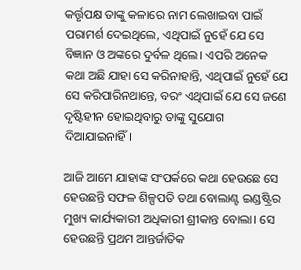କର୍ତ୍ତୃପକ୍ଷ ତାଙ୍କୁ କଳାରେ ନାମ ଲେଖାଇବା ପାଇଁ ପରାମର୍ଶ ଦେଇଥିଲେ, ଏଥିପାଇଁ ନୁହେଁ ଯେ ସେ ବିଜ୍ଞାନ ଓ ଅଙ୍କରେ ଦୁର୍ବଳ ଥିଲେ। ଏପରି ଅନେକ କଥା ଅଛି ଯାହା ସେ କରିନାହାନ୍ତି, ଏଥିପାଇଁ ନୁହେଁ ଯେ ସେ କରିପାରିନଥାନ୍ତେ, ବରଂ ଏଥିପାଇଁ ଯେ ସେ ଜଣେ ଦୃଷ୍ଟିହୀନ ହୋଇଥିବାରୁ ତାଙ୍କୁ ସୁଯୋଗ ଦିଆଯାଇନାହିଁ।

ଆଜି ଆମେ ଯାହାଙ୍କ ସଂପର୍କରେ କଥା ହେଉଛେ ସେ ହେଉଛନ୍ତି ସଫଳ ଶିଳ୍ପପତି ତଥା ବୋଲାଣ୍ଟ ଇଣ୍ଡଷ୍ଟ୍ରିର  ମୁଖ୍ୟ କାର୍ଯ୍ୟକାରୀ ଅଧିକାରୀ ଶ୍ରୀକାନ୍ତ ବୋଲା। ସେ ହେଉଛନ୍ତି ପ୍ରଥମ ଆନ୍ତର୍ଜାତିକ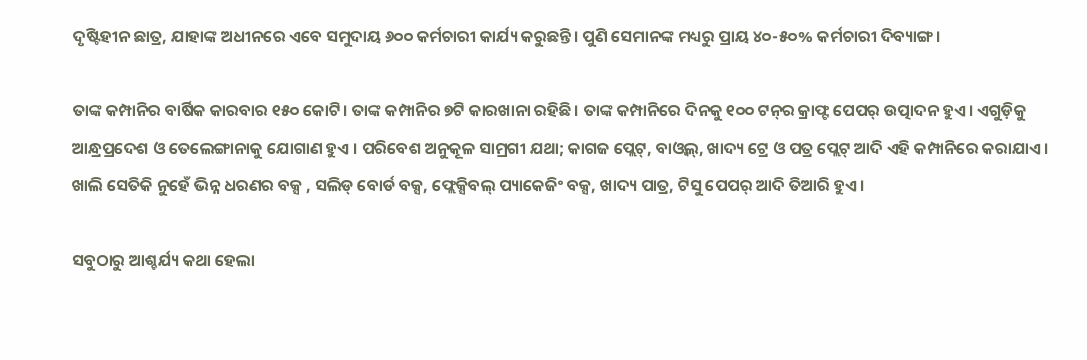ଦୃଷ୍ଟିହୀନ ଛାତ୍ର, ଯାହାଙ୍କ ଅଧୀନରେ ଏବେ ସମୁଦାୟ ୬୦୦ କର୍ମଚାରୀ କାର୍ଯ୍ୟ କରୁଛନ୍ତି। ପୁଣି ସେମାନଙ୍କ ମଧ୍ୟରୁ ପ୍ରାୟ ୪୦-୫୦% କର୍ମଚାରୀ ଦିବ୍ୟାଙ୍ଗ।

ତାଙ୍କ କମ୍ପାନିର ବାର୍ଷିକ କାରବାର ୧୫୦ କୋଟି। ତାଙ୍କ କମ୍ପାନିର ୭ଟି କାରଖାନା ରହିଛି। ତାଙ୍କ କମ୍ପାନିରେ ଦିନକୁ ୧୦୦ ଟନ୍‌ର କ୍ରାଫ୍ଟ ପେପର୍‌ ଉତ୍ପାଦନ ହୁଏ। ଏଗୁଡ଼ିକୁ ଆନ୍ଧ୍ରପ୍ରଦେଶ ଓ ତେଲେଙ୍ଗାନାକୁ ଯୋଗାଣ ହୁଏ । ପରିବେଶ ଅନୁକୂଳ ସାମ୍ରଗୀ ଯଥା; କାଗଜ ପ୍ଲେଟ୍‌, ବାଓ୍ଵଲ୍‌, ଖାଦ୍ୟ ଟ୍ରେ ଓ ପତ୍ର ପ୍ଲେଟ୍‌ ଆଦି ଏହି କମ୍ପାନିରେ କରାଯାଏ। ଖାଲି ସେତିକି ନୁହେଁ ଭିନ୍ନ ଧରଣର ବକ୍ସ , ସଲିଡ୍‌ ବୋର୍ଡ ବକ୍ସ, ଫ୍ଲେକ୍ସିବଲ୍‌ ପ୍ୟାକେଜିଂ ବକ୍ସ, ଖାଦ୍ୟ ପାତ୍ର, ଟିସୁ ପେପର୍‌ ଆଦି ତିଆରି ହୁଏ।

ସବୁଠାରୁ ଆଶ୍ଚର୍ଯ୍ୟ କଥା ହେଲା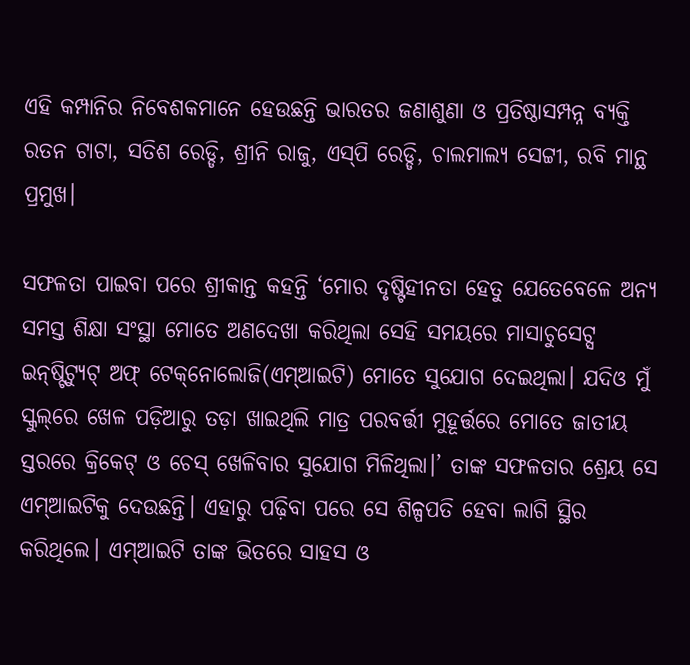ଏହି କମ୍ପାନିର ନିବେଶକମାନେ ହେଉଛନ୍ତି ଭାରତର ଜଣାଶୁଣା ଓ ପ୍ରତିଷ୍ଠାସମ୍ପନ୍ନ ବ୍ୟକ୍ତି ରତନ ଟାଟା, ସତିଶ ରେଡ୍ଡି, ଶ୍ରୀନି ରାଜୁ, ଏସ୍‌ପି ରେଡ୍ଡି, ଚାଲମାଲ୍ୟ ସେଟ୍ଟୀ, ରବି ମାନ୍ଥ ପ୍ରମୁଖ।

ସଫଳତା ପାଇବା ପରେ ଶ୍ରୀକାନ୍ତ କହନ୍ତି ‘ମୋର ଦୃଷ୍ଟିହୀନତା ହେତୁ ଯେତେବେଳେ ଅନ୍ୟ ସମସ୍ତ ଶିକ୍ଷା ସଂସ୍ଥା ମୋତେ ଅଣଦେଖା କରିଥିଲା ସେହି ସମୟରେ ମାସାଚୁସେଟ୍ସ ଇନ୍‌ଷ୍ଟିଟ୍ୟୁଟ୍‌ ଅଫ୍‌ ଟେକ୍‌ନୋଲୋଜି(ଏମ୍‌ଆଇଟି) ମୋତେ ସୁଯୋଗ ଦେଇଥିଲା। ଯଦିଓ ମୁଁ ସ୍କୁଲ୍‌ରେ ଖେଳ ପଡ଼ିଆରୁ ତଡ଼ା ଖାଇଥିଲି ମାତ୍ର ପରବର୍ତ୍ତୀ ମୁହୂର୍ତ୍ତରେ ମୋତେ ଜାତୀୟ ସ୍ତରରେ କ୍ରିକେଟ୍‌ ଓ ଚେସ୍‌ ଖେଳିବାର ସୁଯୋଗ ମିଳିଥିଲା।’ ତାଙ୍କ ସଫଳତାର ଶ୍ରେୟ ସେ ଏମ୍‌ଆଇଟିକୁ ଦେଉଛନ୍ତି। ଏହାରୁ ପଢ଼ିବା ପରେ ସେ ଶିଳ୍ପପତି ହେବା ଲାଗି ସ୍ଥିର କରିଥିଲେ। ଏମ୍‌ଆଇଟି ତାଙ୍କ ଭିତରେ ସାହସ ଓ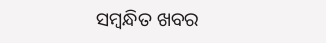ସମ୍ବନ୍ଧିତ ଖବର